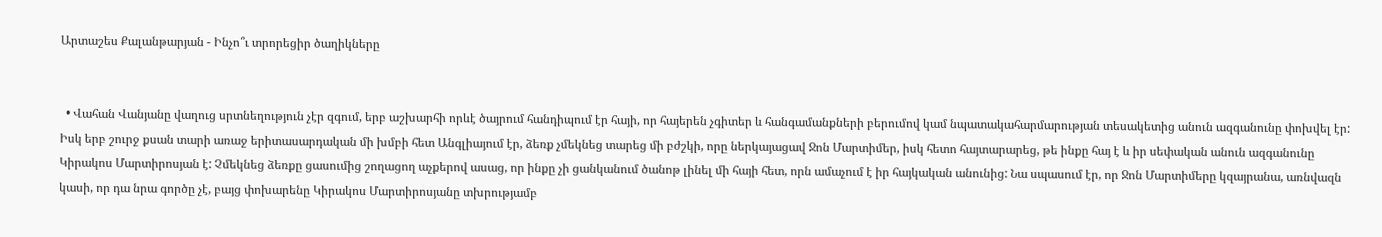Արտաշես Քալանթարյան - Ինչո՞ւ տրորեցիր ծաղիկները


  • Վահան Վանյանը վաղուց սրտնեղություն չէր զգում, երբ աշխարհի որևէ ծայրում հանդիպում էր հայի, որ հայերեն չգիտեր և հանգամանքների բերումով կամ նպատակահարմարության տեսակետից անուն ազգանունը փոխվել էր: Իսկ երբ շուրջ քսան տարի առաջ երիտասարդական մի խմբի հետ Անգլիայում էր, ձեռք չմեկնեց տարեց մի բժշկի, որը ներկայացավ Ջոն Մարտիմեր, իսկ հետո հայտարարեց, թե ինքը հայ է և իր սեփական անուն ազգանունը Կիրակոս Մարտիրոսյան է: Չմեկնեց ձեռքը ցասումից շողացող աչքերով ասաց, որ ինքը չի ցանկանում ծանոթ լինել մի հայի հետ, որն ամաչում է իր հայկական անունից: Նա սպասում էր, որ Ջոն Մարտիմերը կզայրանա, առնվազն կասի, որ դա նրա գործը չէ, բայց փոխարենը Կիրակոս Մարտիրոսյանը տխրությամբ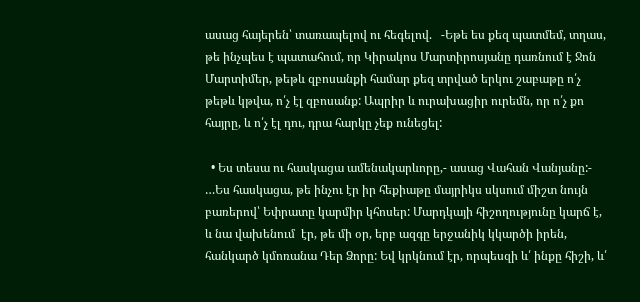ասաց հայերեն՝ տառապելով ու հեգելով.   -Եթե ես քեզ պատմեմ, տղաս, թե ինչպես է պատահում, որ Կիրակոս Մարտիրոսյանը դառնում է Ջոն Մարտիմեր, թեթև զբոսանքի համար քեզ տրված երկու շաբաթը ո՛չ թեթև կթվա, ո՛չ էլ զբոսանք: Ապրիր և ուրախացիր ուրեմն, որ ո՛չ քո հայրը, և ո՛չ էլ դու, դրա հարկը չեք ունեցել:

  • Ես տեսա ու հասկացա ամենակարևորը,- ասաց Վահան Վանյանը:- …Ես հասկացա, թե ինչու էր իր հեքիաթը մայրիկս սկսում միշտ նույն  բառերով՝ Եփրատը կարմիր կհոսեր: Մարդկայի հիշողությունը կարճ է, և նա վախենում  էր, թե մի օր, երբ ազգը երջանիկ կկարծի իրեն, հանկարծ կմոռանա Դեր Ձորը: Եվ կրկնում էր, որպեսզի և՛ ինքը հիշի, և՛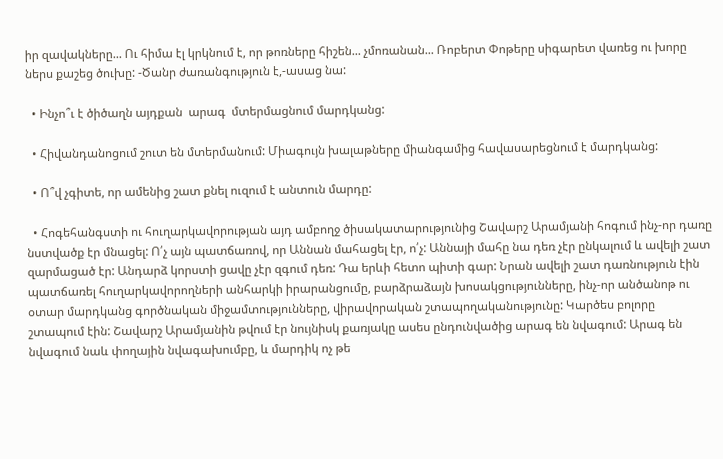իր զավակները... Ու հիմա էլ կրկնում է, որ թոռները հիշեն... չմոռանան... Ռոբերտ Փոթերը սիգարետ վառեց ու խորը ներս քաշեց ծուխը: -Ծանր ժառանգություն է,-ասաց նա:

  • Ինչո՞ւ է ծիծաղն այդքան  արագ  մտերմացնում մարդկանց:

  • Հիվանդանոցում շուտ են մտերմանում: Միագույն խալաթները միանգամից հավասարեցնում է մարդկանց:

  • Ո՞վ չգիտե, որ ամենից շատ քնել ուզում է անտուն մարդը:

  • Հոգեհանգստի ու հուղարկավորության այդ ամբողջ ծիսակատարությունից Շավարշ Արամյանի հոգում ինչ-որ դառը նստվածք էր մնացել: Ո՛չ այն պատճառով, որ Աննան մահացել էր, ո՛չ: Աննայի մահը նա դեռ չէր ընկալում և ավելի շատ զարմացած էր: Անդարձ կորստի ցավը չէր զգում դեռ: Դա երևի հետո պիտի գար: Նրան ավելի շատ դառնություն էին պատճառել հուղարկավորողների անհարկի իրարանցումը, բարձրաձայն խոսակցությունները, ինչ-որ անծանոթ ու օտար մարդկանց գործնական միջամտությունները, վիրավորական շտապողականությունը: Կարծես բոլորը շտապում էին: Շավարշ Արամյանին թվում էր նույնիսկ քառյակը ասես ընդունվածից արագ են նվագում: Արագ են նվագում նաև փողային նվագախումբը, և մարդիկ ոչ թե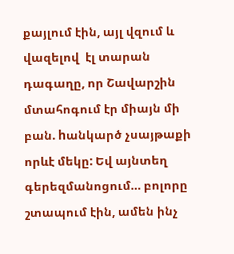քայլում էին, այլ վզում և վազելով  էլ տարան դագաղը, որ Շավարշին մտահոգում էր միայն մի բան. hանկարծ չսայթաքի որևէ մեկը: Եվ այնտեղ գերեզմանոցում… բոլորը շտապում էին, ամեն ինչ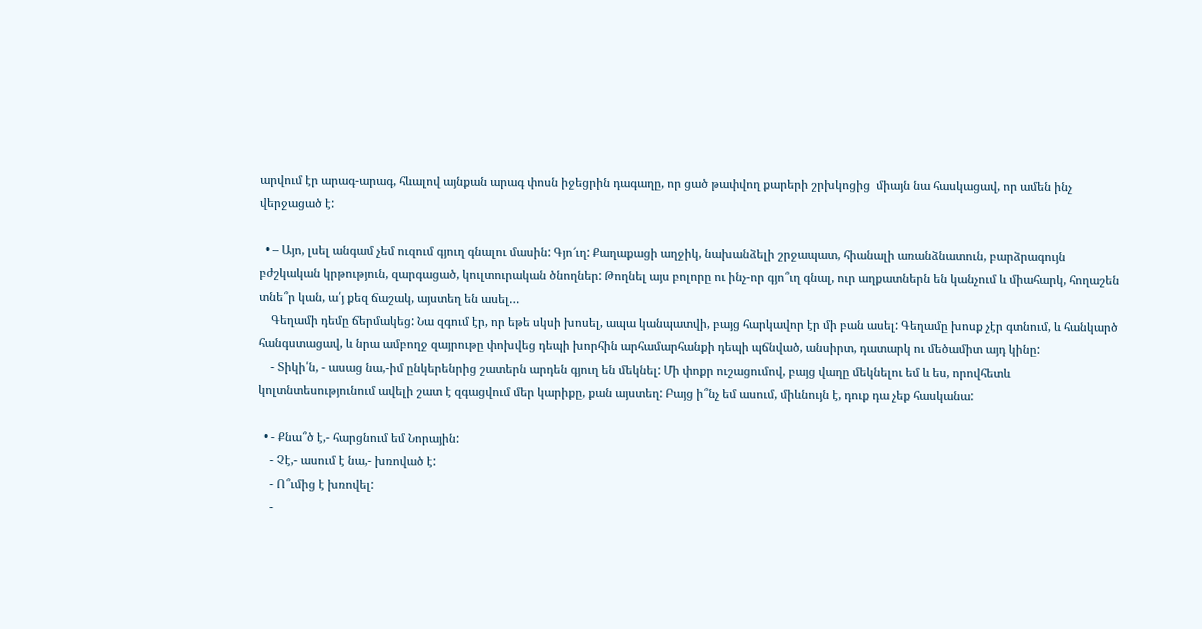արվում էր արագ-արագ, հևալով այնքան արագ փոսն իջեցրին դագաղը, որ ցած թափվող քարերի շրխկոցից  միայն նա հասկացավ, որ ամեն ինչ վերջացած է:

  • – Այո, լսել անգամ չեմ ուզում գյուղ գնալու մասին: Գյո՜ւղ: Քաղաքացի աղջիկ, նախանձելի շրջապատ, հիանալի առանձնատուն, բարձրագույն բժշկական կրթություն, զարգացած, կուլտուրական ծնողներ: Թողնել այս բոլորը ու ինչ-որ գյո՞ւղ գնալ, ուր աղքատներն են կանչում և միահարկ, հողաշեն տնե՞ր կան, ա՛յ քեզ ճաշակ, այստեղ են ասել…
    Գեղամի դեմը ճերմակեց: Նա զգում էր, որ եթե սկսի խոսել, ապա կանպատվի, բայց հարկավոր էր մի բան ասել: Գեղամը խոսք չէր գտնում, և հանկարծ հանգստացավ, և նրա ամբողջ զայրութը փոխվեց դեպի խորհին արհամարհանքի դեպի պճնված, անսիրտ, դատարկ ու մեծամիտ այդ կինը:
    - Տիկի՛ն, - ասաց նա,-իմ ընկերենրից շատերն արդեն գյուղ են մեկնել: Մի փոքր ուշացումով, բայց վաղը մեկնելու եմ և ես, որովհետև կոլտնտեսությունում ավելի շատ է զգացվում մեր կարիքը, քան այստեղ: Բայց ի՞նչ եմ ասում, միևնույն է, դուք դա չեք հասկանա:

  • - Քնա՞ծ է,- հարցնում եմ Նորային:
    - Չէ,- ասում է նա,- խռոված է:
    - Ո՞ւմից է խռովել:
    -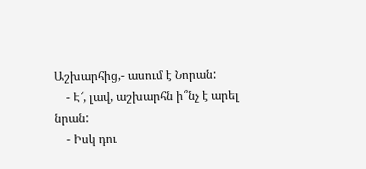Աշխարհից,- ասում է Նորան:
    - Է՜, լավ, աշխարհն ի՞նչ է արել նրան:
    - Իսկ դու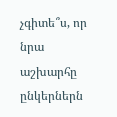չգիտե՞ս, որ նրա աշխարհը ընկերներն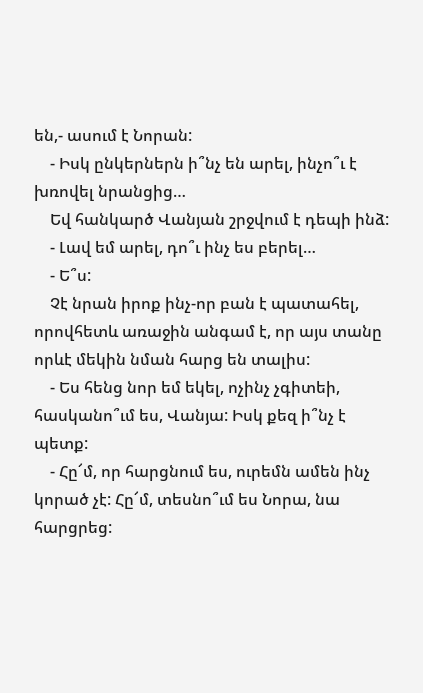են,- ասում է Նորան:
    - Իսկ ընկերներն ի՞նչ են արել, ինչո՞ւ է խռովել նրանցից…
    Եվ հանկարծ Վանյան շրջվում է դեպի ինձ:
    - Լավ եմ արել, դո՞ւ ինչ ես բերել…
    - Ե՞ս:
    Չէ նրան իրոք ինչ-որ բան է պատահել, որովհետև առաջին անգամ է, որ այս տանը որևէ մեկին նման հարց են տալիս:
    - Ես հենց նոր եմ եկել, ոչինչ չգիտեի, հասկանո՞ւմ ես, Վանյա: Իսկ քեզ ի՞նչ է պետք:
    - Հը՜մ, որ հարցնում ես, ուրեմն ամեն ինչ կորած չէ: Հը՜մ, տեսնո՞ւմ ես Նորա, նա հարցրեց: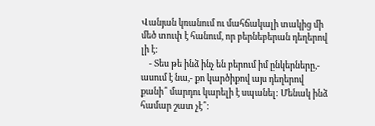Վանյան կռանում ու մահճակալի տակից մի մեծ տուփ է հանում, որ բերնեբերան դեղերով լի է:
    - Տես թե ինձ ինչ են բերում իմ ընկերները,- ասում է նա,- քո կարծիքով այս դեղերով քանի՞ մարդու կարելի է սպանել: Մենակ ինձ համար շատ չէ՞: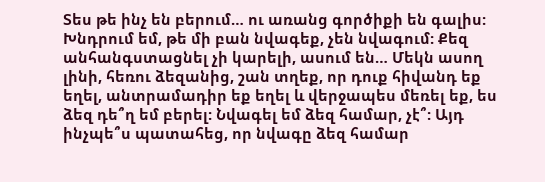Տես թե ինչ են բերում… ու առանց գործիքի են գալիս: Խնդրում եմ, թե մի բան նվագեք, չեն նվագում: Քեզ անհանգստացնել չի կարելի, ասում են… Մեկն ասող լինի, հեռու ձեզանից, շան տղեք, որ դուք հիվանդ եք եղել, անտրամադիր եք եղել և վերջապես մեռել եք, ես ձեզ դե՞ղ եմ բերել: Նվագել եմ ձեզ համար, չէ՞: Այդ ինչպե՞ս պատահեց, որ նվագը ձեզ համար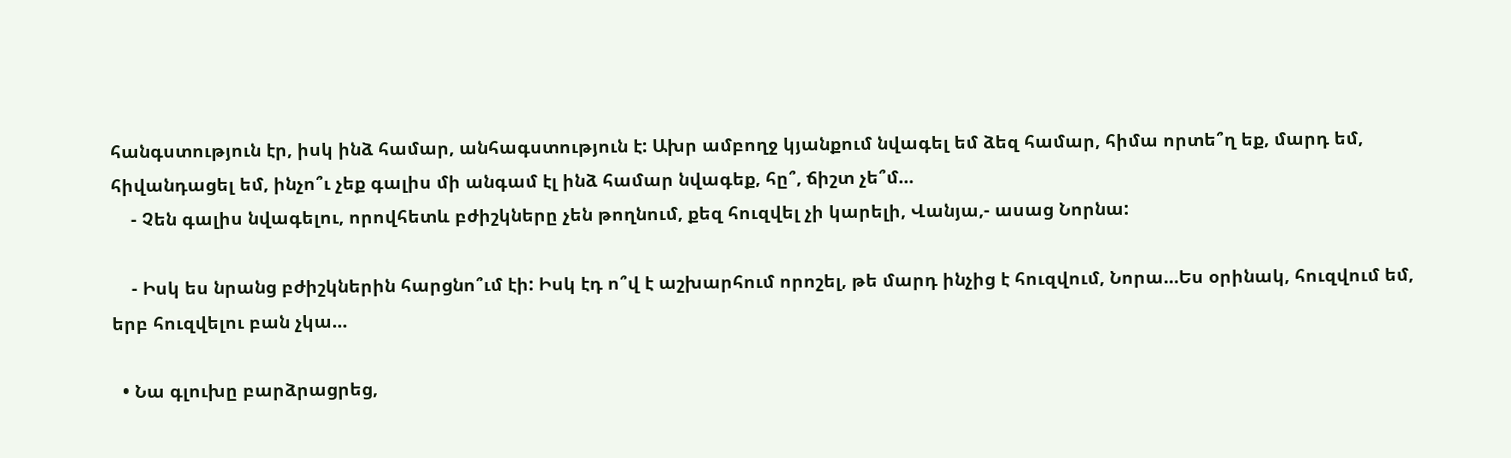հանգստություն էր, իսկ ինձ համար, անհագստություն է: Ախր ամբողջ կյանքում նվագել եմ ձեզ համար, հիմա որտե՞ղ եք, մարդ եմ, հիվանդացել եմ, ինչո՞ւ չեք գալիս մի անգամ էլ ինձ համար նվագեք, հը՞, ճիշտ չե՞մ…
    - Չեն գալիս նվագելու, որովհետև բժիշկները չեն թողնում, քեզ հուզվել չի կարելի, Վանյա,- ասաց Նորնա:

    - Իսկ ես նրանց բժիշկներին հարցնո՞ւմ էի: Իսկ էդ ո՞վ է աշխարհում որոշել, թե մարդ ինչից է հուզվում, Նորա…Ես օրինակ, հուզվում եմ, երբ հուզվելու բան չկա…

  • Նա գլուխը բարձրացրեց,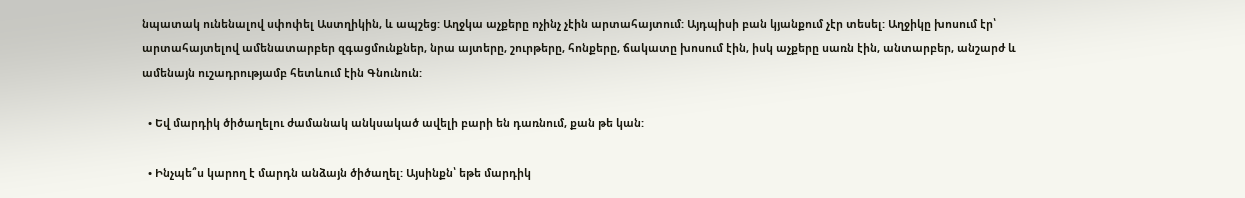նպատակ ունենալով սփոփել Աստղիկին, և ապշեց: Աղջկա աչքերը ոչինչ չէին արտահայտում: Այդպիսի բան կյանքում չէր տեսել: Աղջիկը խոսում էր՝ արտահայտելով ամենատարբեր զգացմունքներ, նրա այտերը, շուրթերը, հոնքերը, ճակատը խոսում էին, իսկ աչքերը սառն էին, անտարբեր, անշարժ և ամենայն ուշադրությամբ հետևում էին Գնունուն:

  • Եվ մարդիկ ծիծաղելու ժամանակ անկսակած ավելի բարի են դառնում, քան թե կան:

  • Ինչպե՞ս կարող է մարդն անձայն ծիծաղել: Այսինքն՝ եթե մարդիկ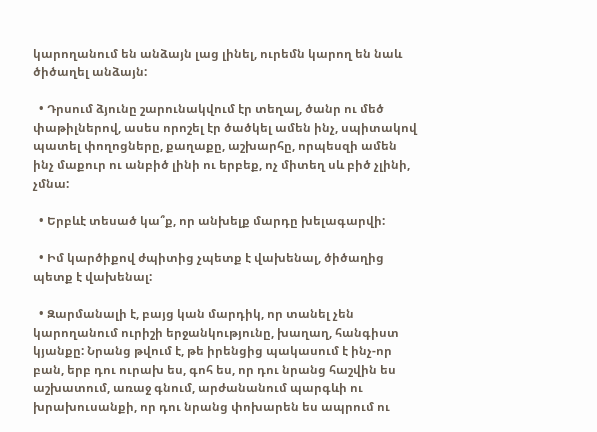կարողանում են անձայն լաց լինել, ուրեմն կարող են նաև ծիծաղել անձայն:

  • Դրսում ձյունը շարունակվում էր տեղալ, ծանր ու մեծ փաթիլներով, ասես որոշել էր ծածկել ամեն ինչ, սպիտակով պատել փողոցները, քաղաքը, աշխարհը, որպեսզի ամեն ինչ մաքուր ու անբիծ լինի ու երբեք, ոչ միտեղ սև բիծ չլինի, չմնա:

  • Երբևէ տեսած կա՞ք, որ անխելք մարդը խելագարվի:

  • Իմ կարծիքով ժպիտից չպետք է վախենալ, ծիծաղից պետք է վախենալ:

  • Զարմանալի է, բայց կան մարդիկ, որ տանել չեն կարողանում ուրիշի երջանկությունը, խաղաղ, հանգիստ կյանքը: Նրանց թվում է, թե իրենցից պակասում է ինչ-որ բան, երբ դու ուրախ ես, գոհ ես, որ դու նրանց հաշվին ես աշխատում, առաջ գնում, արժանանում պարգևի ու խրախուսանքի, որ դու նրանց փոխարեն ես ապրում ու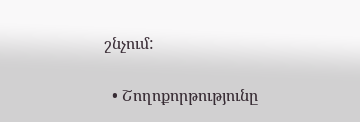շնչում:

  • Շողոքորթությունը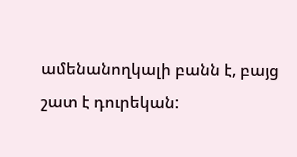ամենանողկալի բանն է, բայց շատ է դուրեկան: